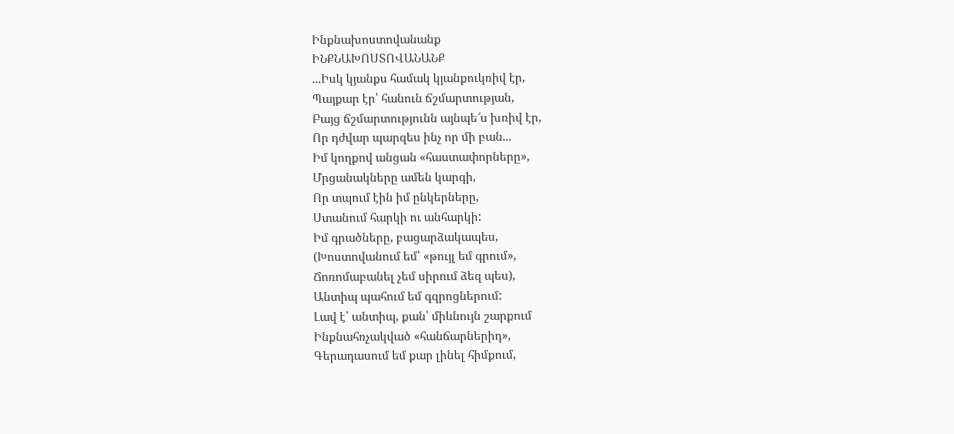Ինքնախոստովանանք
ԻՆՔՆԱԽՈՍՏՈՎԱՆԱՆՔ
...Իսկ կյանքս համակ կյանքուկռիվ էր,
Պայքար էր՝ հանուն ճշմարտության,
Բայց ճշմարտությունն այնպե՜ս խռիվ էր,
Որ դժվար պարզես ինչ որ մի բան...
Իմ կողքով անցան «հաստափորները»,
Մրցանակները ամեն կարգի,
Որ տպում էին իմ ընկերները,
Ստանում հարկի ու անհարկի:
Իմ գրածները, բացարձակապես,
(Խոստովանում եմ՝ «թույլ եմ գրում»,
Ճոռոմաբանել չեմ սիրում ձեզ պես),
Անտիպ պահում եմ գզրոցներում:
Լավ է՝ անտիպ, քան՝ միևնույն շարքում
Ինքնահռչակված «հանճարներիդ»,
Գերադասում եմ քար լինել հիմքում,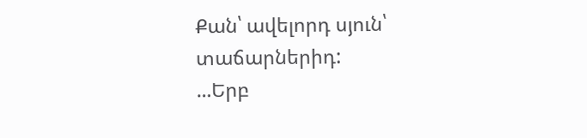Քան՝ ավելորդ սյուն՝ տաճարներիդ:
...Երբ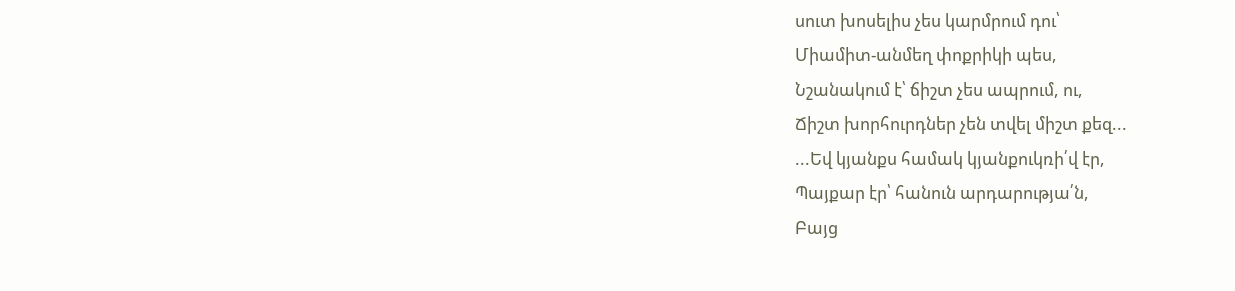սուտ խոսելիս չես կարմրում դու՝
Միամիտ-անմեղ փոքրիկի պես,
Նշանակում է՝ ճիշտ չես ապրում, ու,
Ճիշտ խորհուրդներ չեն տվել միշտ քեզ...
...Եվ կյանքս համակ կյանքուկռի՛վ էր,
Պայքար էր՝ հանուն արդարությա՛ն,
Բայց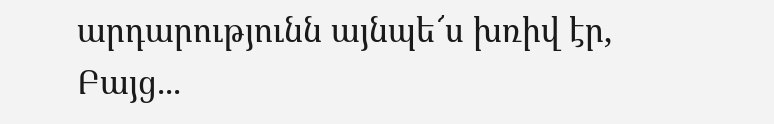արդարությունն այնպե՜ս խռիվ էր,
Բայց...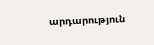արդարություն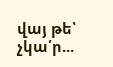վայ թե՝ չկա՛ր...